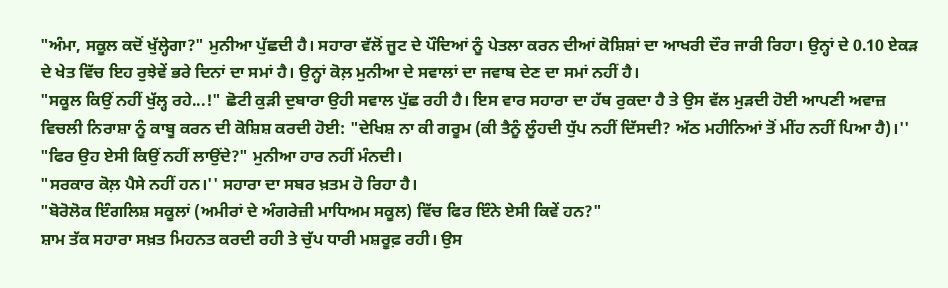"ਅੰਮਾ, ਸਕੂਲ ਕਦੋਂ ਖੁੱਲ੍ਹੇਗਾ?" ਮੁਨੀਆ ਪੁੱਛਦੀ ਹੈ। ਸਹਾਰਾ ਵੱਲੋਂ ਜੂਟ ਦੇ ਪੌਦਿਆਂ ਨੂੰ ਪੇਤਲਾ ਕਰਨ ਦੀਆਂ ਕੋਸ਼ਿਸ਼ਾਂ ਦਾ ਆਖਰੀ ਦੌਰ ਜਾਰੀ ਰਿਹਾ। ਉਨ੍ਹਾਂ ਦੇ 0.10 ਏਕੜ ਦੇ ਖੇਤ ਵਿੱਚ ਇਹ ਰੁਝੇਵੇਂ ਭਰੇ ਦਿਨਾਂ ਦਾ ਸਮਾਂ ਹੈ। ਉਨ੍ਹਾਂ ਕੋਲ਼ ਮੁਨੀਆ ਦੇ ਸਵਾਲਾਂ ਦਾ ਜਵਾਬ ਦੇਣ ਦਾ ਸਮਾਂ ਨਹੀਂ ਹੈ।
"ਸਕੂਲ ਕਿਉਂ ਨਹੀਂ ਖੁੱਲ੍ਹ ਰਹੇ...!" ਛੋਟੀ ਕੁੜੀ ਦੁਬਾਰਾ ਉਹੀ ਸਵਾਲ ਪੁੱਛ ਰਹੀ ਹੈ। ਇਸ ਵਾਰ ਸਹਾਰਾ ਦਾ ਹੱਥ ਰੁਕਦਾ ਹੈ ਤੇ ਉਸ ਵੱਲ ਮੁੜਦੀ ਹੋਈ ਆਪਣੀ ਅਵਾਜ਼ ਵਿਚਲੀ ਨਿਰਾਸ਼ਾ ਨੂੰ ਕਾਬੂ ਕਰਨ ਦੀ ਕੋਸ਼ਿਸ਼ ਕਰਦੀ ਹੋਈ: "ਦੇਖਿਸ਼ ਨਾ ਕੀ ਗਰੂਮ (ਕੀ ਤੈਨੂੰ ਲੂੰਹਦੀ ਧੁੱਪ ਨਹੀਂ ਦਿੱਸਦੀ? ਅੱਠ ਮਹੀਨਿਆਂ ਤੋਂ ਮੀਂਹ ਨਹੀਂ ਪਿਆ ਹੈ)।''
"ਫਿਰ ਉਹ ਏਸੀ ਕਿਉਂ ਨਹੀਂ ਲਾਉਂਦੇ?" ਮੁਨੀਆ ਹਾਰ ਨਹੀਂ ਮੰਨਦੀ।
"ਸਰਕਾਰ ਕੋਲ਼ ਪੈਸੇ ਨਹੀਂ ਹਨ।'' ਸਹਾਰਾ ਦਾ ਸਬਰ ਖ਼ਤਮ ਹੋ ਰਿਹਾ ਹੈ।
"ਬੋਰੋਲੋਕ ਇੰਗਲਿਸ਼ ਸਕੂਲਾਂ (ਅਮੀਰਾਂ ਦੇ ਅੰਗਰੇਜ਼ੀ ਮਾਧਿਅਮ ਸਕੂਲ) ਵਿੱਚ ਫਿਰ ਇੰਨੇ ਏਸੀ ਕਿਵੇਂ ਹਨ?"
ਸ਼ਾਮ ਤੱਕ ਸਹਾਰਾ ਸਖ਼ਤ ਮਿਹਨਤ ਕਰਦੀ ਰਹੀ ਤੇ ਚੁੱਪ ਧਾਰੀ ਮਸ਼ਰੂਫ਼ ਰਹੀ। ਉਸ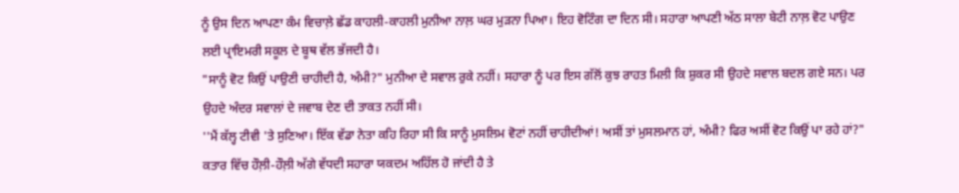ਨੂੰ ਉਸ ਦਿਨ ਆਪਣਾ ਕੰਮ ਵਿਚਾਲ਼ੇ ਛੱਡ ਕਾਹਲੀ-ਕਾਹਲੀ ਮੁਨੀਆ ਨਾਲ਼ ਘਰ ਮੁੜਨਾ ਪਿਆ। ਇਹ ਵੋਟਿੰਗ ਦਾ ਦਿਨ ਸੀ। ਸਹਾਰਾ ਆਪਣੀ ਅੱਠ ਸਾਲਾ ਬੇਟੀ ਨਾਲ਼ ਵੋਟ ਪਾਉਣ ਲਈ ਪ੍ਰਾਇਮਰੀ ਸਕੂਲ ਦੇ ਬੂਥ ਵੱਲ ਭੱਜਦੀ ਹੈ।
"ਸਾਨੂੰ ਵੋਟ ਕਿਉਂ ਪਾਉਣੀ ਚਾਹੀਦੀ ਹੈ, ਅੰਮੀ?" ਮੁਨੀਆ ਦੇ ਸਵਾਲ ਰੁਕੇ ਨਹੀਂ। ਸਹਾਰਾ ਨੂੰ ਪਰ ਇਸ ਗੱਲੋਂ ਕੁਝ ਰਾਹਤ ਮਿਲੀ ਕਿ ਸ਼ੁਕਰ ਸੀ ਉਹਦੇ ਸਵਾਲ ਬਦਲ ਗਏ ਸਨ। ਪਰ ਉਹਦੇ ਅੰਦਰ ਸਵਾਲਾਂ ਦੇ ਜਵਾਬ ਦੇਣ ਦੀ ਤਾਕਤ ਨਹੀਂ ਸੀ।
''ਮੈਂ ਕੱਲ੍ਹ ਟੀਵੀ 'ਤੇ ਸੁਣਿਆ। ਇੱਕ ਵੱਡਾ ਨੇਤਾ ਕਹਿ ਰਿਹਾ ਸੀ ਕਿ ਸਾਨੂੰ ਮੁਸਲਿਮ ਵੋਟਾਂ ਨਹੀਂ ਚਾਹੀਦੀਆਂ! ਅਸੀਂ ਤਾਂ ਮੁਸਲਮਾਨ ਹਾਂ, ਅੰਮੀ? ਫਿਰ ਅਸੀਂ ਵੋਟ ਕਿਉਂ ਪਾ ਰਹੇ ਹਾਂ?"
ਕਤਾਰ ਵਿੱਚ ਹੌਲ਼ੀ-ਹੌਲ਼ੀ ਅੱਗੇ ਵੱਧਦੀ ਸਹਾਰਾ ਯਕਦਮ ਅਹਿੱਲ ਹੋ ਜਾਂਦੀ ਹੈ ਤੇ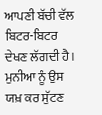ਆਪਣੀ ਬੱਚੀ ਵੱਲ ਬਿਟਰ-ਬਿਟਰ ਦੇਖਣ ਲੱਗਦੀ ਹੈ। ਮੁਨੀਆ ਨੂੰ ਉਸ ਯਖ਼ ਕਰ ਸੁੱਟਣ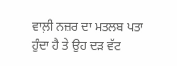ਵਾਲ਼ੀ ਨਜ਼ਰ ਦਾ ਮਤਲਬ ਪਤਾ ਹੁੰਦਾ ਹੈ ਤੇ ਉਹ ਦੜ ਵੱਟ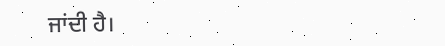ਜਾਂਦੀ ਹੈ।